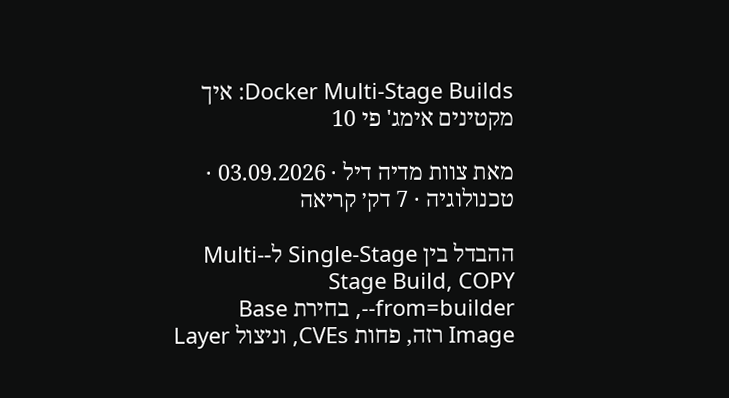Docker Multi-Stage Builds: איך מקטינים אימג' פי 10

מאת צוות מדיה דיל · 03.09.2026 · טכנולוגיה · 7 דק׳ קריאה

ההבדל בין Single-Stage ל-Multi-Stage Build, COPY --from=builder, בחירת Base Image רזה, פחות CVEs, וניצול Layer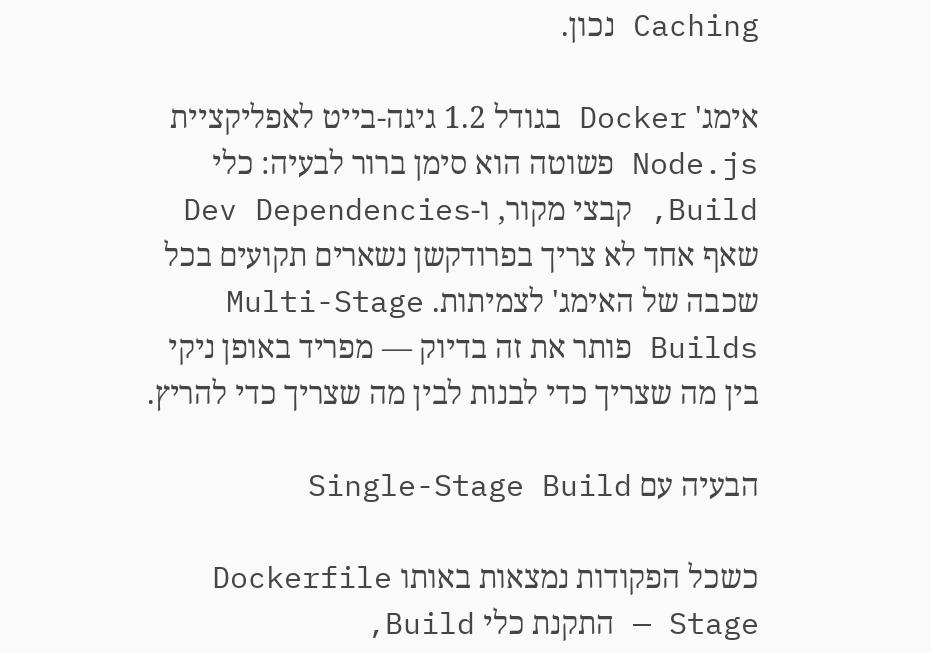Caching נכון.

אימג' Docker בגודל 1.2 גיגה-בייט לאפליקציית Node.js פשוטה הוא סימן ברור לבעיה: כלי Build, קבצי מקור, ו-Dev Dependencies שאף אחד לא צריך בפרודקשן נשארים תקועים בכל שכבה של האימג' לצמיתות. Multi-Stage Builds פותר את זה בדיוק — מפריד באופן ניקי בין מה שצריך כדי לבנות לבין מה שצריך כדי להריץ.

הבעיה עם Single-Stage Build

כשכל הפקודות נמצאות באותו Dockerfile Stage — התקנת כלי Build,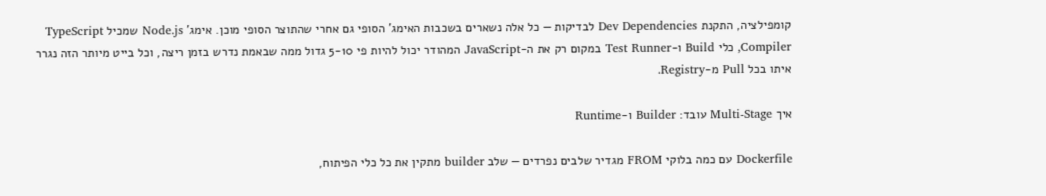קומפילציה, התקנת Dev Dependencies לבדיקות — כל אלה נשארים בשכבות האימג' הסופי גם אחרי שהתוצר הסופי מוכן. אימג' Node.js שמכיל TypeScript Compiler, כלי Build ו-Test Runner במקום רק את ה-JavaScript המהודר יכול להיות פי 5-10 גדול ממה שבאמת נדרש בזמן ריצה, וכל בייט מיותר הזה נגרר איתו בכל Pull מ-Registry.

איך Multi-Stage עובד: Builder ו-Runtime

Dockerfile עם כמה בלוקי FROM מגדיר שלבים נפרדים — שלב builder מתקין את כל כלי הפיתוח,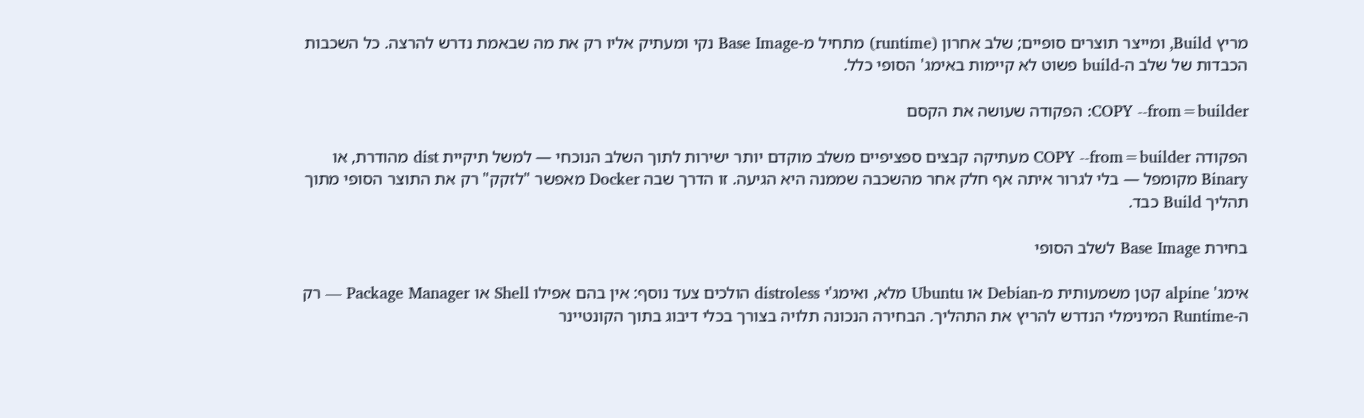מריץ Build, ומייצר תוצרים סופיים; שלב אחרון (runtime) מתחיל מ-Base Image נקי ומעתיק אליו רק את מה שבאמת נדרש להרצה. כל השכבות הכבדות של שלב ה-build פשוט לא קיימות באימג' הסופי כלל.

COPY --from=builder: הפקודה שעושה את הקסם

הפקודה COPY --from=builder מעתיקה קבצים ספציפיים משלב מוקדם יותר ישירות לתוך השלב הנוכחי — למשל תיקיית dist מהודרת, או Binary מקומפל — בלי לגרור איתה אף חלק אחר מהשכבה שממנה היא הגיעה. זו הדרך שבה Docker מאפשר "לזקק" רק את התוצר הסופי מתוך תהליך Build כבד.

בחירת Base Image לשלב הסופי

אימג' alpine קטן משמעותית מ-Debian או Ubuntu מלא, ואימג'י distroless הולכים צעד נוסף: אין בהם אפילו Shell או Package Manager — רק ה-Runtime המינימלי הנדרש להריץ את התהליך. הבחירה הנכונה תלויה בצורך בכלי דיבוג בתוך הקונטיינר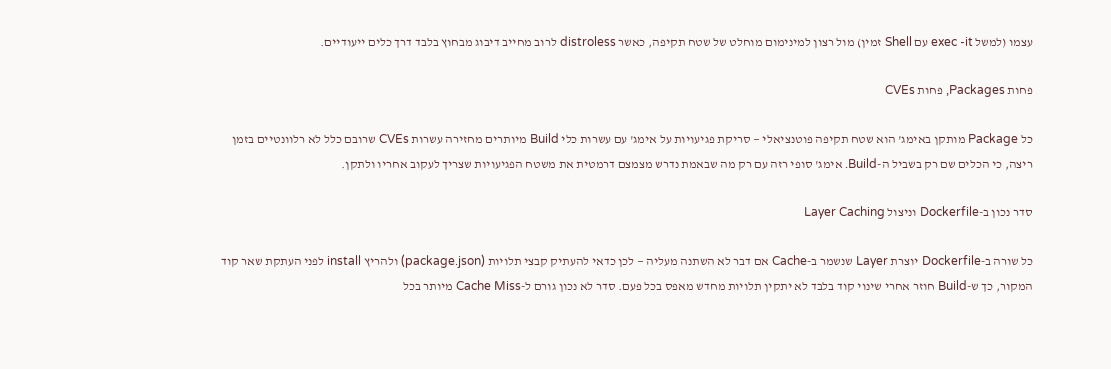עצמו (למשל exec -it עם Shell זמין) מול רצון למינימום מוחלט של שטח תקיפה, כאשר distroless לרוב מחייב דיבוג מבחוץ בלבד דרך כלים ייעודיים.

פחות Packages, פחות CVEs

כל Package מותקן באימג' הוא שטח תקיפה פוטנציאלי — סריקת פגיעויות על אימג' עם עשרות כלי Build מיותרים מחזירה עשרות CVEs שרובם כלל לא רלוונטיים בזמן ריצה, כי הכלים שם רק בשביל ה-Build. אימג' סופי רזה עם רק מה שבאמת נדרש מצמצם דרמטית את משטח הפגיעויות שצריך לעקוב אחריו ולתקן.

סדר נכון ב-Dockerfile וניצול Layer Caching

כל שורה ב-Dockerfile יוצרת Layer שנשמר ב-Cache אם דבר לא השתנה מעליה — לכן כדאי להעתיק קבצי תלויות (package.json) ולהריץ install לפני העתקת שאר קוד המקור, כך ש-Build חוזר אחרי שינוי קוד בלבד לא יתקין תלויות מחדש מאפס בכל פעם. סדר לא נכון גורם ל-Cache Miss מיותר בכל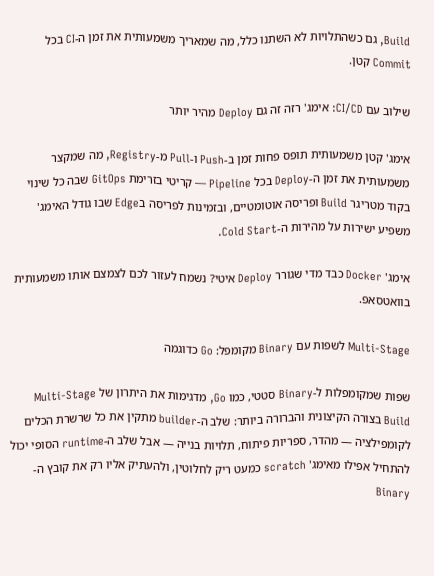Build, גם כשהתלויות לא השתנו כלל, מה שמאריך משמעותית את זמן ה-CI בכל Commit קטן.

שילוב עם CI/CD: אימג' רזה זה גם Deploy מהיר יותר

אימג' קטן משמעותית תופס פחות זמן ב-Push ו-Pull מ-Registry, מה שמקצר משמעותית את זמן ה-Deploy בכל Pipeline — קריטי בזרימת GitOps שבה כל שינוי בקוד מטריגר Build ופריסה אוטומטיים, ובזמינות לפריסה בEdge שבו גודל האימג' משפיע ישירות על מהירות ה-Cold Start.

אימג' Docker כבד מדי שגורר Deploy איטי? נשמח לעזור לכם לצמצם אותו משמעותית בוואטסאפ.

Multi-Stage לשפות עם Binary מקומפל: Go כדוגמה

שפות שמקומפלות ל-Binary סטטי, כמו Go, מדגימות את היתרון של Multi-Stage Build בצורה הקיצונית והברורה ביותר: שלב ה-builder מתקין את כל שרשרת הכלים לקומפילציה — מהדר, ספריות פיתוח, תלויות בנייה — אבל שלב ה-runtime הסופי יכול להתחיל אפילו מאימג' scratch כמעט ריק לחלוטין, ולהעתיק אליו רק את קובץ ה-Binary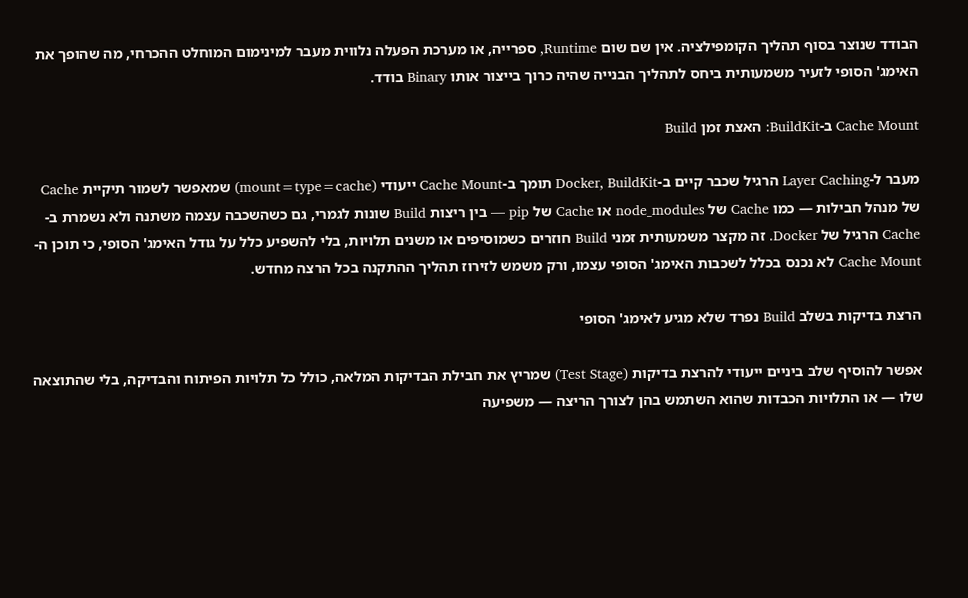הבודד שנוצר בסוף תהליך הקומפילציה. אין שם שום Runtime, ספרייה, או מערכת הפעלה נלווית מעבר למינימום המוחלט ההכרחי, מה שהופך את האימג' הסופי לזעיר משמעותית ביחס לתהליך הבנייה שהיה כרוך בייצור אותו Binary בודד.

Cache Mount ב-BuildKit: האצת זמן Build

מעבר ל-Layer Caching הרגיל שכבר קיים ב-Docker, BuildKit תומך ב-Cache Mount ייעודי (mount=type=cache) שמאפשר לשמור תיקיית Cache של מנהל חבילות — כמו Cache של node_modules או Cache של pip — בין ריצות Build שונות לגמרי, גם כשהשכבה עצמה משתנה ולא נשמרת ב-Cache הרגיל של Docker. זה מקצר משמעותית זמני Build חוזרים כשמוסיפים או משנים תלויות, בלי להשפיע כלל על גודל האימג' הסופי, כי תוכן ה-Cache Mount לא נכנס בכלל לשכבות האימג' הסופי עצמו, ורק משמש לזירוז תהליך ההתקנה בכל הרצה מחדש.

הרצת בדיקות בשלב Build נפרד שלא מגיע לאימג' הסופי

אפשר להוסיף שלב ביניים ייעודי להרצת בדיקות (Test Stage) שמריץ את חבילת הבדיקות המלאה, כולל כל תלויות הפיתוח והבדיקה, בלי שהתוצאה שלו — או התלויות הכבדות שהוא השתמש בהן לצורך הריצה — משפיעה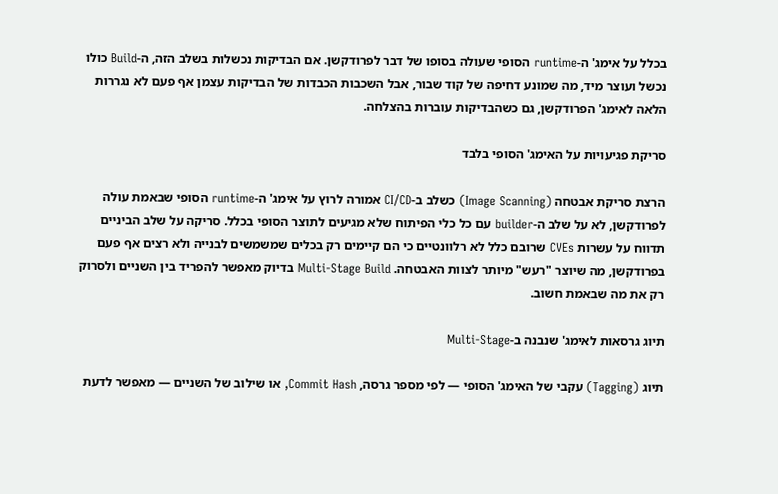בכלל על אימג' ה-runtime הסופי שעולה בסופו של דבר לפרודקשן. אם הבדיקות נכשלות בשלב הזה, ה-Build כולו נכשל ועוצר מיד, מה שמונע דחיפה של קוד שבור, אבל השכבות הכבדות של הבדיקות עצמן אף פעם לא נגררות הלאה לאימג' הפרודקשן, גם כשהבדיקות עוברות בהצלחה.

סריקת פגיעויות על האימג' הסופי בלבד

הרצת סריקת אבטחה (Image Scanning) כשלב ב-CI/CD אמורה לרוץ על אימג' ה-runtime הסופי שבאמת עולה לפרודקשן, לא על שלב ה-builder עם כל כלי הפיתוח שלא מגיעים לתוצר הסופי בכלל. סריקה על שלב הביניים תדווח על עשרות CVEs שרובם כלל לא רלוונטיים כי הם קיימים רק בכלים שמשמשים לבנייה ולא רצים אף פעם בפרודקשן, מה שיוצר "רעש" מיותר לצוות האבטחה. Multi-Stage Build בדיוק מאפשר להפריד בין השניים ולסרוק רק את מה שבאמת חשוב.

תיוג גרסאות לאימג' שנבנה ב-Multi-Stage

תיוג (Tagging) עקבי של האימג' הסופי — לפי מספר גרסה, Commit Hash, או שילוב של השניים — מאפשר לדעת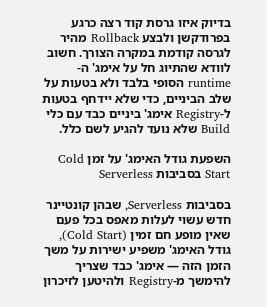בדיוק איזו גרסת קוד רצה כרגע בפרודקשן ולבצע Rollback מהיר לגרסה קודמת במקרה הצורך. חשוב לוודא שהתיוג חל על אימג' ה-runtime הסופי בלבד ולא בטעות על שלב הביניים, כדי שלא יידחף בטעות ל-Registry אימג' ביניים כבד עם כלי Build שלא נועד להגיע לשם כלל.

השפעת גודל האימג' על זמן Cold Start בסביבות Serverless

בסביבות Serverless, שבהן קונטיינר חדש עשוי לעלות מאפס בכל פעם שאין מופע חם זמין (Cold Start), גודל האימג' משפיע ישירות על משך הזמן הזה — אימג' כבד שצריך להימשך מ-Registry ולהיטען לזיכרון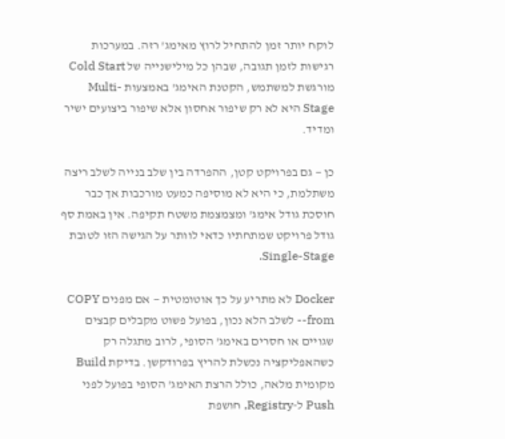לוקח יותר זמן להתחיל לרוץ מאימג' רזה. במערכות רגישות לזמן תגובה, שבהן כל מילישנייה של Cold Start מורגשת למשתמש, הקטנת האימג' באמצעות Multi-Stage היא לא רק שיפור אחסון אלא שיפור ביצועים ישיר ומדיד.

כן — גם בפרויקט קטן, ההפרדה בין שלב בנייה לשלב ריצה משתלמת, כי היא לא מוסיפה כמעט מורכבות אך כבר חוסכת גודל אימג' ומצמצמת משטח תקיפה. אין באמת סף גודל פרויקט שמתחתיו כדאי לוותר על הגישה הזו לטובת Single-Stage.

Docker לא מתריע על כך אוטומטית — אם מפנים COPY --from לשלב הלא נכון, בפועל פשוט מקבלים קבצים שגויים או חסרים באימג' הסופי, לרוב מתגלה רק כשהאפליקציה נכשלת להריץ בפרודקשן. בדיקת Build מקומית מלאה, כולל הרצת האימג' הסופי בפועל לפני Push ל-Registry, חושפת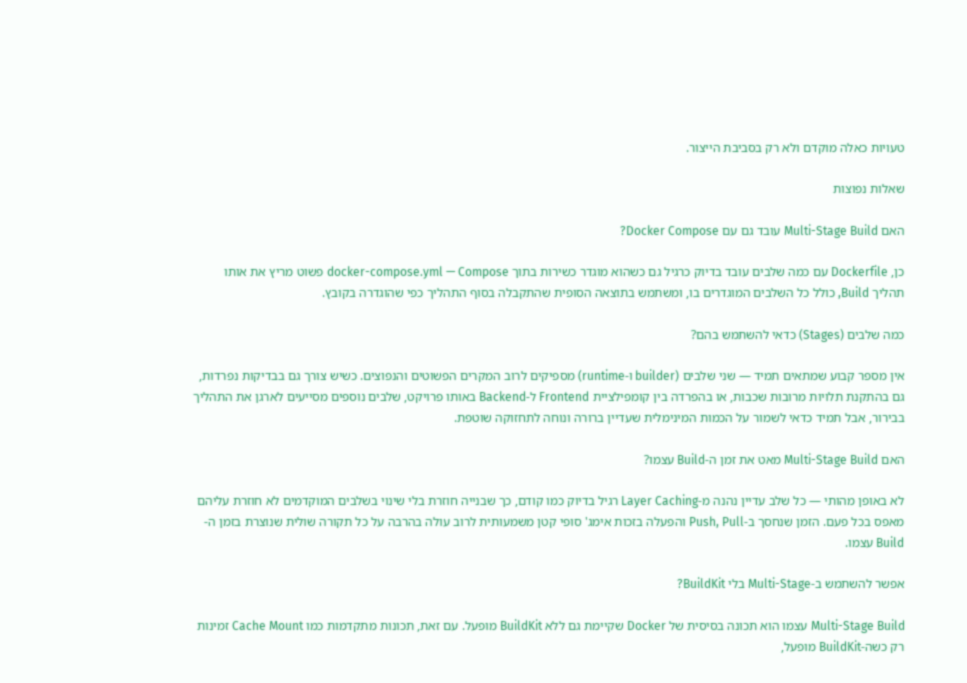טעויות כאלה מוקדם ולא רק בסביבת הייצור.

שאלות נפוצות

האם Multi-Stage Build עובד גם עם Docker Compose?

כן, Dockerfile עם כמה שלבים עובד בדיוק כרגיל גם כשהוא מוגדר כשירות בתוך docker-compose.yml — Compose פשוט מריץ את אותו תהליך Build, כולל כל השלבים המוגדרים בו, ומשתמש בתוצאה הסופית שהתקבלה בסוף התהליך כפי שהוגדרה בקובץ.

כמה שלבים (Stages) כדאי להשתמש בהם?

אין מספר קבוע שמתאים תמיד — שני שלבים (builder ו-runtime) מספיקים לרוב המקרים הפשוטים והנפוצים. כשיש צורך גם בבדיקות נפרדות, גם בהתקנת תלויות מרובות שכבות, או בהפרדה בין קומפילציית Frontend ל-Backend באותו פרויקט, שלבים נוספים מסייעים לארגן את התהליך בבירור, אבל תמיד כדאי לשמור על הכמות המינימלית שעדיין ברורה ונוחה לתחזוקה שוטפת.

האם Multi-Stage Build מאט את זמן ה-Build עצמו?

לא באופן מהותי — כל שלב עדיין נהנה מ-Layer Caching רגיל בדיוק כמו קודם, כך שבנייה חוזרת בלי שינוי בשלבים המוקדמים לא חוזרת עליהם מאפס בכל פעם. הזמן שנחסך ב-Push, Pull והפעלה בזכות אימג' סופי קטן משמעותית לרוב עולה בהרבה על כל תקורה שולית שנוצרת בזמן ה-Build עצמו.

אפשר להשתמש ב-Multi-Stage בלי BuildKit?

Multi-Stage Build עצמו הוא תכונה בסיסית של Docker שקיימת גם ללא BuildKit מופעל. עם זאת, תכונות מתקדמות כמו Cache Mount זמינות רק כשה-BuildKit מופעל,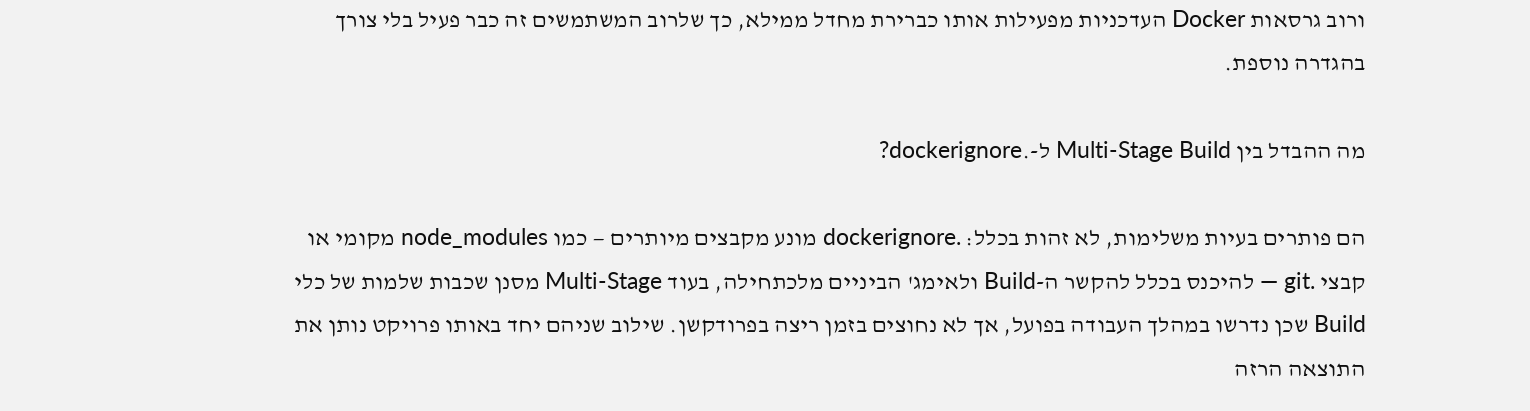ורוב גרסאות Docker העדכניות מפעילות אותו כברירת מחדל ממילא, כך שלרוב המשתמשים זה כבר פעיל בלי צורך בהגדרה נוספת.

מה ההבדל בין Multi-Stage Build ל-.dockerignore?

הם פותרים בעיות משלימות, לא זהות בכלל: .dockerignore מונע מקבצים מיותרים — כמו node_modules מקומי או קבצי .git — להיכנס בכלל להקשר ה-Build ולאימג' הביניים מלכתחילה, בעוד Multi-Stage מסנן שכבות שלמות של כלי Build שכן נדרשו במהלך העבודה בפועל, אך לא נחוצים בזמן ריצה בפרודקשן. שילוב שניהם יחד באותו פרויקט נותן את התוצאה הרזה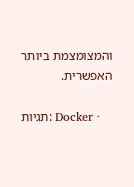והמצומצמת ביותר האפשרית.

תגיות: Docker ·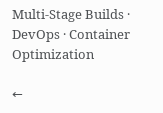Multi-Stage Builds · DevOps · Container Optimization

←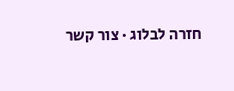חזרה לבלוג · צור קשר